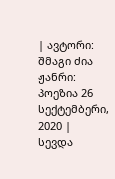| ავტორი: შმაგი ძია ჟანრი: პოეზია 26 სექტემბერი, 2020 |
სევდა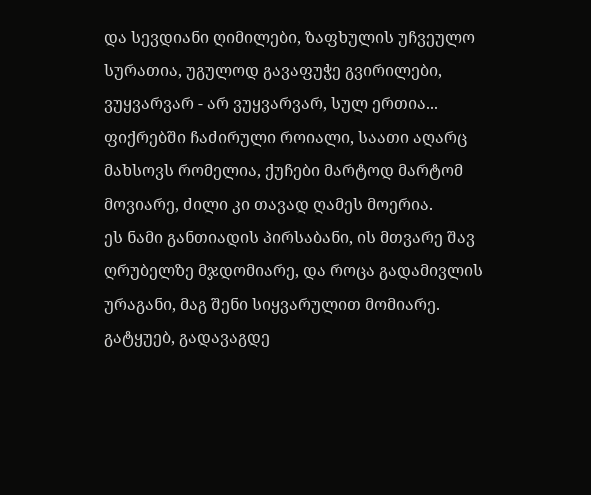და სევდიანი ღიმილები, ზაფხულის უჩვეულო სურათია, უგულოდ გავაფუჭე გვირილები, ვუყვარვარ - არ ვუყვარვარ, სულ ერთია...
ფიქრებში ჩაძირული როიალი, საათი აღარც მახსოვს რომელია, ქუჩები მარტოდ მარტომ მოვიარე, ძილი კი თავად ღამეს მოერია.
ეს ნამი განთიადის პირსაბანი, ის მთვარე შავ ღრუბელზე მჯდომიარე, და როცა გადამივლის ურაგანი, მაგ შენი სიყვარულით მომიარე.
გატყუებ, გადავაგდე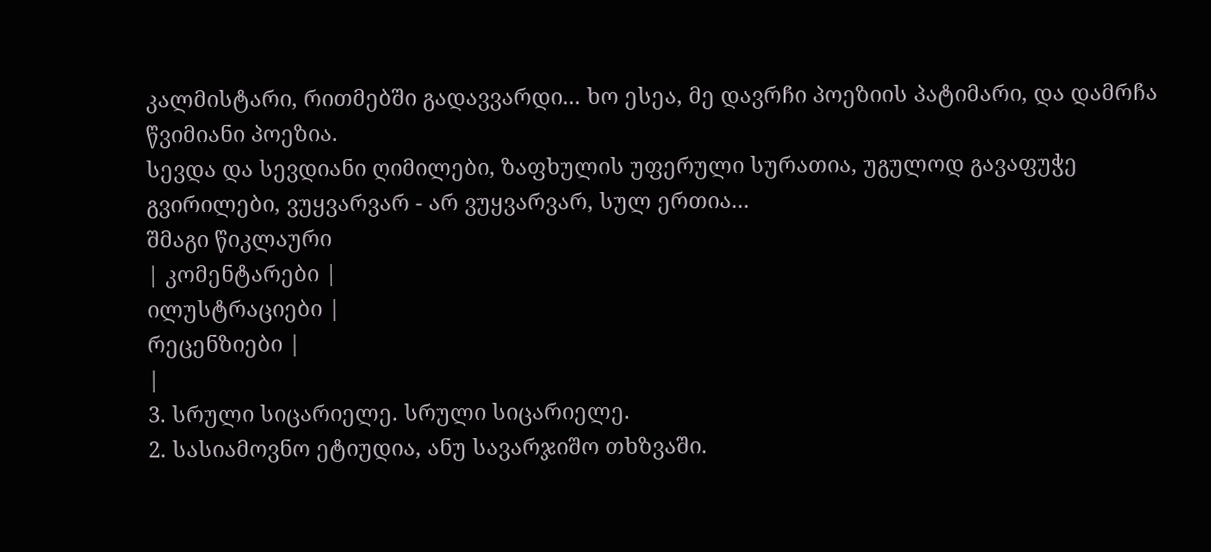კალმისტარი, რითმებში გადავვარდი... ხო ესეა, მე დავრჩი პოეზიის პატიმარი, და დამრჩა წვიმიანი პოეზია.
სევდა და სევდიანი ღიმილები, ზაფხულის უფერული სურათია, უგულოდ გავაფუჭე გვირილები, ვუყვარვარ - არ ვუყვარვარ, სულ ერთია...
შმაგი წიკლაური
| კომენტარები |
ილუსტრაციები |
რეცენზიები |
|
3. სრული სიცარიელე. სრული სიცარიელე.
2. სასიამოვნო ეტიუდია, ანუ სავარჯიშო თხზვაში.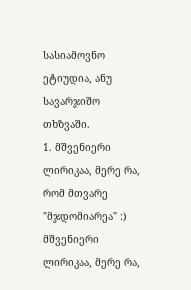სასიამოვნო ეტიუდია, ანუ სავარჯიშო თხზვაში.
1. მშვენიერი ლირიკაა, მერე რა, რომ მთვარე "მჯდომიარეა" :)
მშვენიერი ლირიკაა, მერე რა,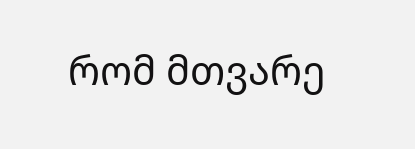რომ მთვარე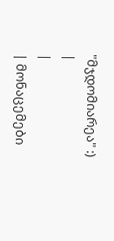"მჯდომიარეა" :)
|
|
| მონაცემები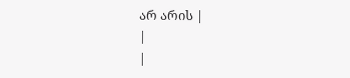არ არის |
|
|